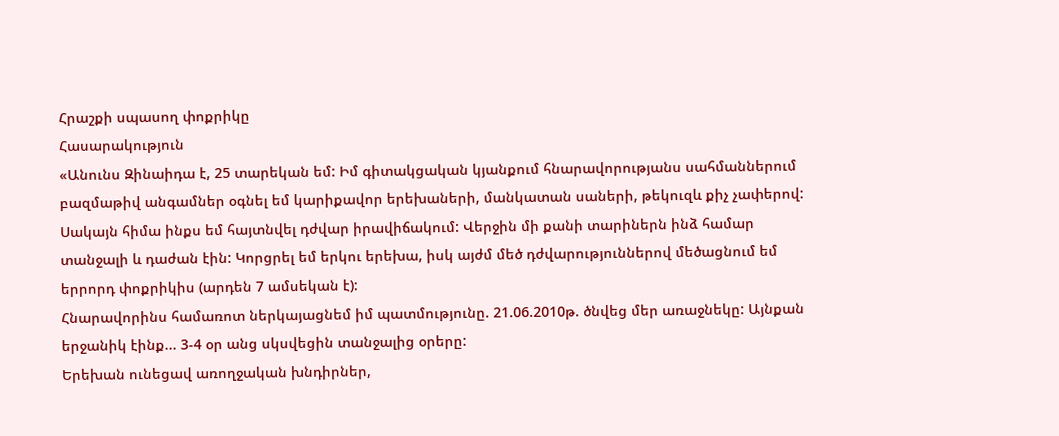Հրաշքի սպասող փոքրիկը
Հասարակություն
«Անունս Զինաիդա է, 25 տարեկան եմ: Իմ գիտակցական կյանքում հնարավորությանս սահմաններում բազմաթիվ անգամներ օգնել եմ կարիքավոր երեխաների, մանկատան սաների, թեկուզև քիչ չափերով: Սակայն հիմա ինքս եմ հայտնվել դժվար իրավիճակում: Վերջին մի քանի տարիներն ինձ համար տանջալի և դաժան էին: Կորցրել եմ երկու երեխա, իսկ այժմ մեծ դժվարություններով մեծացնում եմ երրորդ փոքրիկիս (արդեն 7 ամսեկան է):
Հնարավորինս համառոտ ներկայացնեմ իմ պատմությունը. 21.06.2010թ. ծնվեց մեր առաջնեկը: Այնքան երջանիկ էինք... 3-4 օր անց սկսվեցին տանջալից օրերը:
Երեխան ունեցավ առողջական խնդիրներ,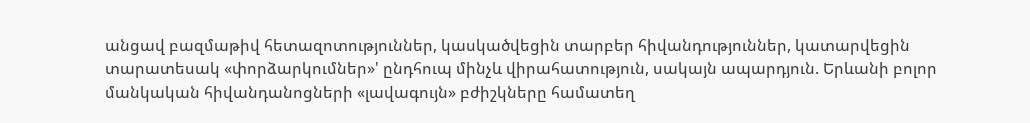անցավ բազմաթիվ հետազոտություններ, կասկածվեցին տարբեր հիվանդություններ, կատարվեցին տարատեսակ «փորձարկումներ»' ընդհուպ մինչև վիրահատություն, սակայն ապարդյուն. Երևանի բոլոր մանկական հիվանդանոցների «լավագույն» բժիշկները համատեղ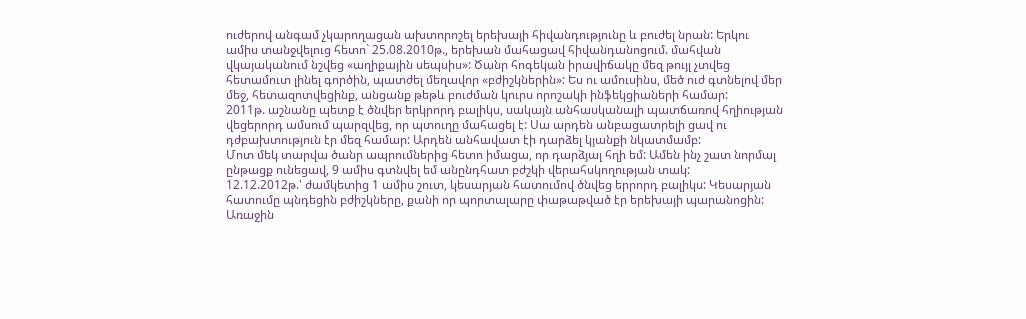ուժերով անգամ չկարողացան ախտորոշել երեխայի հիվանդությունը և բուժել նրան: Երկու ամիս տանջվելուց հետո` 25.08.2010թ., երեխան մահացավ հիվանդանոցում. մահվան վկայականում նշվեց «աղիքային սեպսիս»: Ծանր հոգեկան իրավիճակը մեզ թույլ չտվեց հետամուտ լինել գործին, պատժել մեղավոր «բժիշկներին»: Ես ու ամուսինս, մեծ ուժ գտնելով մեր մեջ, հետազոտվեցինք, անցանք թեթև բուժման կուրս որոշակի ինֆեկցիաների համար:
2011թ. աշնանը պետք է ծնվեր երկրորդ բալիկս, սակայն անհասկանալի պատճառով հղիության վեցերորդ ամսում պարզվեց, որ պտուղը մահացել է: Սա արդեն անբացատրելի ցավ ու դժբախտություն էր մեզ համար: Արդեն անհավատ էի դարձել կյանքի նկատմամբ:
Մոտ մեկ տարվա ծանր ապրումներից հետո իմացա, որ դարձյալ հղի եմ: Ամեն ինչ շատ նորմալ ընթացք ունեցավ, 9 ամիս գտնվել եմ անընդհատ բժշկի վերահսկողության տակ:
12.12.2012թ.' ժամկետից 1 ամիս շուտ, կեսարյան հատումով ծնվեց երրորդ բալիկս: Կեսարյան հատումը պնդեցին բժիշկները, քանի որ պորտալարը փաթաթված էր երեխայի պարանոցին: Առաջին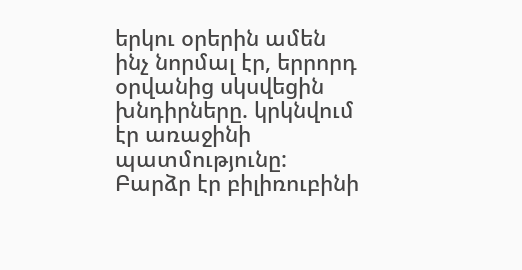երկու օրերին ամեն ինչ նորմալ էր, երրորդ օրվանից սկսվեցին խնդիրները. կրկնվում էր առաջինի պատմությունը: Բարձր էր բիլիռուբինի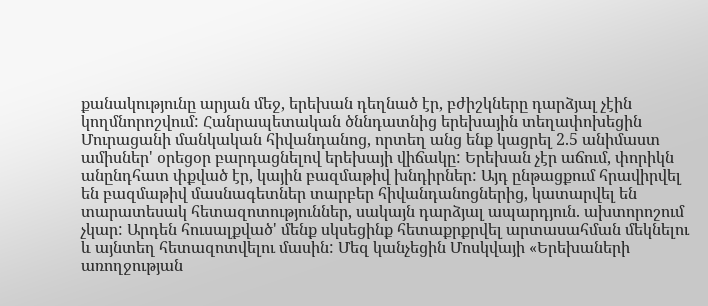քանակությունը արյան մեջ, երեխան դեղնած էր, բժիշկները դարձյալ չէին կողմնորոշվում: Հանրապետական ծննդատնից երեխային տեղափոխեցին Մուրացանի մանկական հիվանդանոց, որտեղ անց ենք կացրել 2.5 անիմաստ ամիսներ' օրեցօր բարդացնելով երեխայի վիճակը: Երեխան չէր աճում, փորիկն անընդհատ փքված էր, կային բազմաթիվ խնդիրներ: Այդ ընթացքում հրավիրվել են բազմաթիվ մասնագետներ տարբեր հիվանդանոցներից, կատարվել են տարատեսակ հետազոտություններ, սակայն դարձյալ ապարդյուն. ախտորոշում չկար: Արդեն հուսալքված' մենք սկսեցինք հետաքրքրվել արտասահման մեկնելու և այնտեղ հետազոտվելու մասին: Մեզ կանչեցին Մոսկվայի «Երեխաների առողջության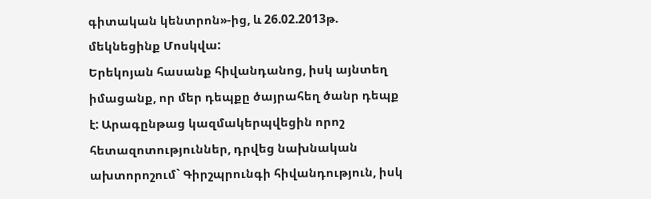գիտական կենտրոն»-ից, և 26.02.2013թ. մեկնեցինք Մոսկվա:
Երեկոյան հասանք հիվանդանոց, իսկ այնտեղ իմացանք, որ մեր դեպքը ծայրահեղ ծանր դեպք է: Արագընթաց կազմակերպվեցին որոշ հետազոտություններ, դրվեց նախնական ախտորոշում` Գիրշպրունգի հիվանդություն, իսկ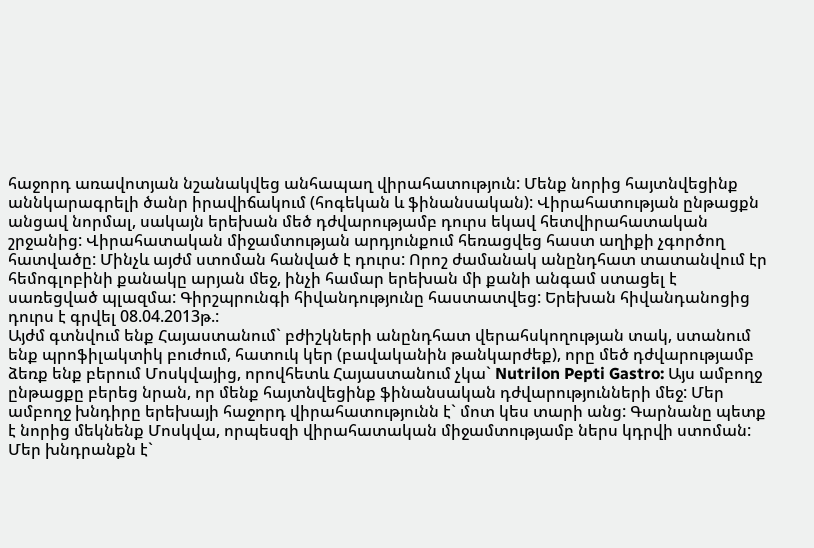հաջորդ առավոտյան նշանակվեց անհապաղ վիրահատություն: Մենք նորից հայտնվեցինք աննկարագրելի ծանր իրավիճակում (հոգեկան և ֆինանսական): Վիրահատության ընթացքն անցավ նորմալ, սակայն երեխան մեծ դժվարությամբ դուրս եկավ հետվիրահատական շրջանից: Վիրահատական միջամտության արդյունքում հեռացվեց հաստ աղիքի չգործող հատվածը: Մինչև այժմ ստոման հանված է դուրս: Որոշ ժամանակ անընդհատ տատանվում էր հեմոգլոբինի քանակը արյան մեջ, ինչի համար երեխան մի քանի անգամ ստացել է սառեցված պլազմա: Գիրշպրունգի հիվանդությունը հաստատվեց: Երեխան հիվանդանոցից դուրս է գրվել 08.04.2013թ.:
Այժմ գտնվում ենք Հայաստանում` բժիշկների անընդհատ վերահսկողության տակ, ստանում ենք պրոֆիլակտիկ բուժում, հատուկ կեր (բավականին թանկարժեք), որը մեծ դժվարությամբ ձեռք ենք բերում Մոսկվայից, որովհետև Հայաստանում չկա` Nutrilon Pepti Gastro: Այս ամբողջ ընթացքը բերեց նրան, որ մենք հայտնվեցինք ֆինանսական դժվարությունների մեջ: Մեր ամբողջ խնդիրը երեխայի հաջորդ վիրահատությունն է` մոտ կես տարի անց: Գարնանը պետք է նորից մեկնենք Մոսկվա, որպեսզի վիրահատական միջամտությամբ ներս կդրվի ստոման: Մեր խնդրանքն է`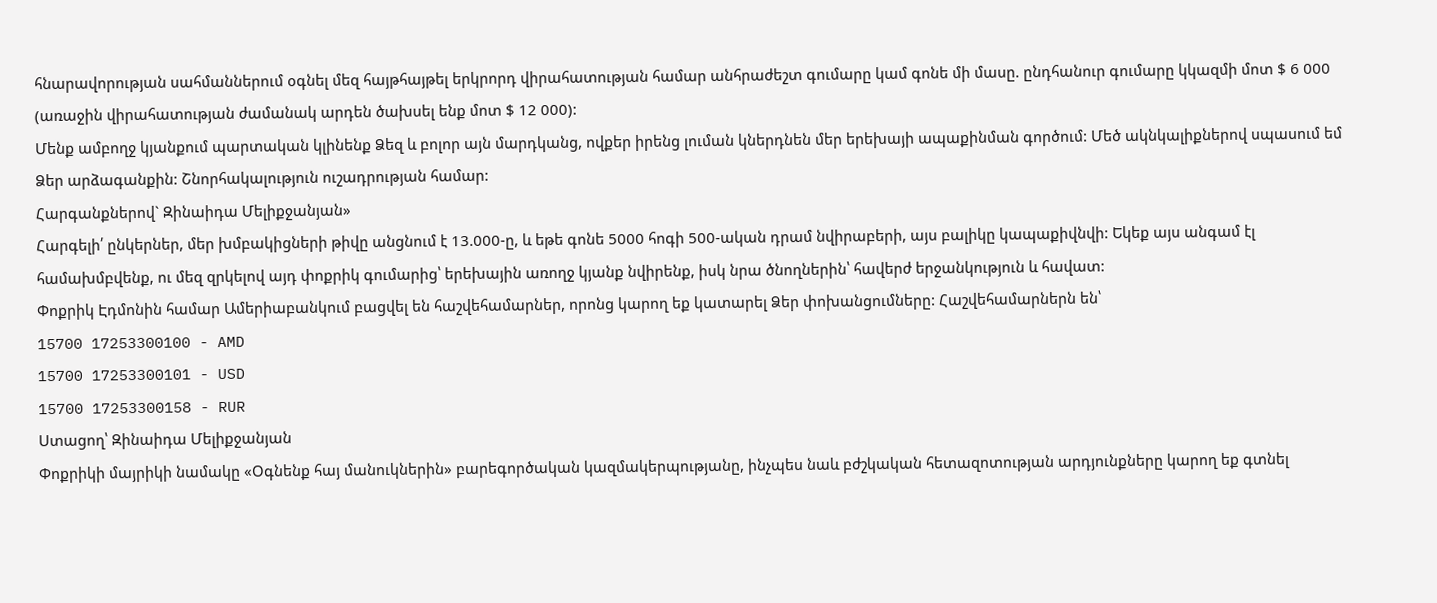հնարավորության սահմաններում օգնել մեզ հայթհայթել երկրորդ վիրահատության համար անհրաժեշտ գումարը կամ գոնե մի մասը. ընդհանուր գումարը կկազմի մոտ $ 6 000 (առաջին վիրահատության ժամանակ արդեն ծախսել ենք մոտ $ 12 000):
Մենք ամբողջ կյանքում պարտական կլինենք Ձեզ և բոլոր այն մարդկանց, ովքեր իրենց լուման կներդնեն մեր երեխայի ապաքինման գործում: Մեծ ակնկալիքներով սպասում եմ Ձեր արձագանքին: Շնորհակալություն ուշադրության համար:
Հարգանքներով` Զինաիդա Մելիքջանյան»
Հարգելի՛ ընկերներ, մեր խմբակիցների թիվը անցնում է 13.000-ը, և եթե գոնե 5000 հոգի 500-ական դրամ նվիրաբերի, այս բալիկը կապաքիվնվի: Եկեք այս անգամ էլ համախմբվենք, ու մեզ զրկելով այդ փոքրիկ գումարից՝ երեխային առողջ կյանք նվիրենք, իսկ նրա ծնողներին՝ հավերժ երջանկություն և հավատ:
Փոքրիկ Էդմոնին համար Ամերիաբանկում բացվել են հաշվեհամարներ, որոնց կարող եք կատարել Ձեր փոխանցումները: Հաշվեհամարներն են՝
15700 17253300100 - AMD
15700 17253300101 - USD
15700 17253300158 - RUR
Ստացող՝ Զինաիդա Մելիքջանյան
Փոքրիկի մայրիկի նամակը «Օգնենք հայ մանուկներին» բարեգործական կազմակերպությանը, ինչպես նաև բժշկական հետազոտության արդյունքները կարող եք գտնել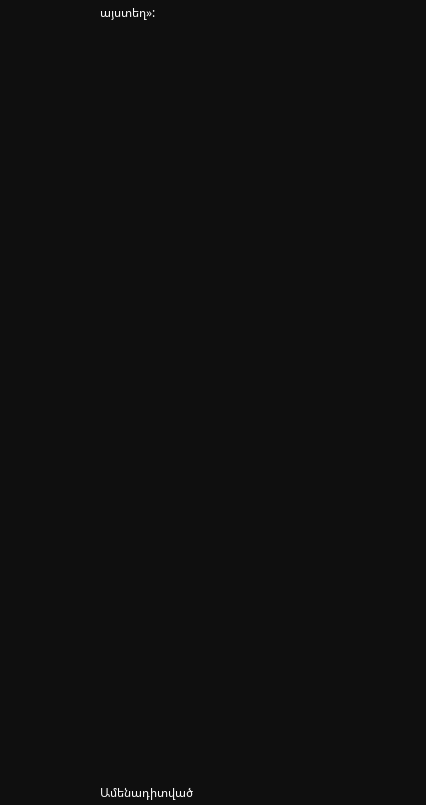այստեղ»:



















































Ամենադիտված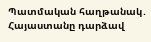Պատմական հաղթանակ․ Հայաստանը դարձավ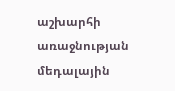աշխարհի առաջնության մեդալային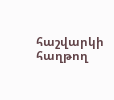հաշվարկի հաղթող